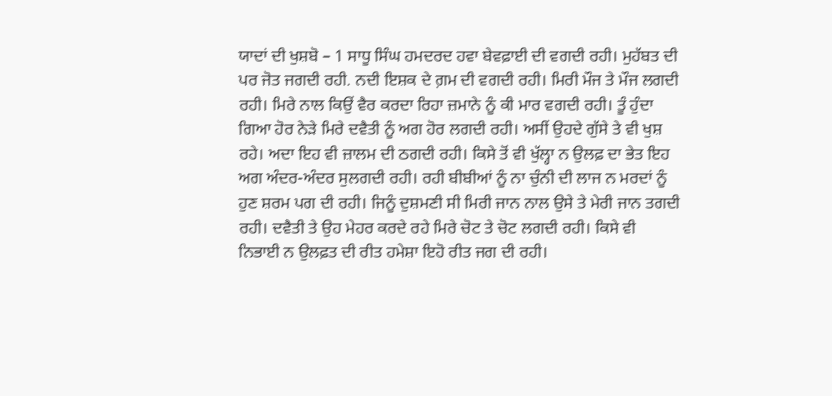ਯਾਦਾਂ ਦੀ ਖੁਸ਼ਬੋ – 1 ਸਾਧੂ ਸਿੰਘ ਹਮਦਰਦ ਹਵਾ ਬੇਵਫ਼ਾਈ ਦੀ ਵਗਦੀ ਰਹੀ। ਮੁਹੱਬਤ ਦੀ ਪਰ ਜੋਤ ਜਗਦੀ ਰਹੀ. ਨਦੀ ਇਸ਼ਕ ਦੇ ਗ਼ਮ ਦੀ ਵਗਦੀ ਰਹੀ। ਮਿਰੀ ਮੌਜ ਤੇ ਮੌਜ ਲਗਦੀ ਰਹੀ। ਮਿਰੇ ਨਾਲ ਕਿਉਂ ਵੈਰ ਕਰਦਾ ਰਿਹਾ ਜ਼ਮਾਨੇ ਨੂੰ ਕੀ ਮਾਰ ਵਗਦੀ ਰਹੀ। ਤੂੰ ਹੁੰਦਾ ਗਿਆ ਹੋਰ ਨੇੜੇ ਮਿਰੇ ਦਵੈਤੀ ਨੂੰ ਅਗ ਹੋਰ ਲਗਦੀ ਰਹੀ। ਅਸੀਂ ਉਹਦੇ ਗੁੱਸੇ ਤੇ ਵੀ ਖੁਸ਼ ਰਹੇ। ਅਦਾ ਇਹ ਵੀ ਜ਼ਾਲਮ ਦੀ ਠਗਦੀ ਰਹੀ। ਕਿਸੇ ਤੋਂ ਵੀ ਖੁੱਲ੍ਹਾ ਨ ਉਲਫ਼ ਦਾ ਭੇਤ ਇਹ ਅਗ ਅੰਦਰ-ਅੰਦਰ ਸੁਲਗਦੀ ਰਹੀ। ਰਹੀ ਬੀਬੀਆਂ ਨੂੰ ਨਾ ਚੁੰਨੀ ਦੀ ਲਾਜ ਨ ਮਰਦਾਂ ਨੂੰ ਹੁਣ ਸ਼ਰਮ ਪਗ ਦੀ ਰਹੀ। ਜਿਨੂੰ ਦੁਸ਼ਮਣੀ ਸੀ ਮਿਰੀ ਜਾਨ ਨਾਲ ਉਸੇ ਤੇ ਮੇਰੀ ਜਾਨ ਤਗਦੀ ਰਹੀ। ਦਵੈਤੀ ਤੇ ਉਹ ਮੇਹਰ ਕਰਦੇ ਰਹੇ ਮਿਰੇ ਚੋਟ ਤੇ ਚੋਟ ਲਗਦੀ ਰਹੀ। ਕਿਸੇ ਵੀ ਨਿਭਾਈ ਨ ਉਲਫ਼ਤ ਦੀ ਰੀਤ ਹਮੇਸ਼ਾ ਇਹੋ ਰੀਤ ਜਗ ਦੀ ਰਹੀ।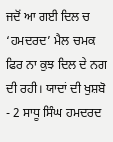ਜਦੋਂ ਆ ਗਈ ਦਿਲ ਚ ‘ਹਮਦਰਦ’ ਮੈਲ ਚਮਕ ਫਿਰ ਨਾ ਕੁਝ ਦਿਲ ਦੇ ਨਗ ਦੀ ਰਹੀ। ਯਾਦਾਂ ਦੀ ਖੁਸ਼ਬੋ - 2 ਸਾਧੂ ਸਿੰਘ ਹਮਦਰਦ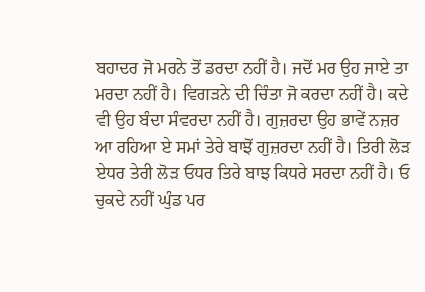ਬਹਾਦਰ ਜੋ ਮਰਨੇ ਤੋਂ ਡਰਦਾ ਨਹੀਂ ਹੈ। ਜਦੋਂ ਮਰ ਉਹ ਜਾਏ ਤਾ ਮਰਦਾ ਨਹੀਂ ਹੈ। ਵਿਗੜਨੇ ਦੀ ਚਿੰਤਾ ਜੋ ਕਰਦਾ ਨਹੀਂ ਹੈ। ਕਦੇ ਵੀ ਉਹ ਬੰਦਾ ਸੰਵਰਦਾ ਨਹੀਂ ਹੈ। ਗੁਜ਼ਰਦਾ ਉਹ ਭਾਵੇਂ ਨਜ਼ਰ ਆ ਰਹਿਆ ਏ ਸਮਾਂ ਤੇਰੇ ਬਾਝੋਂ ਗੁਜ਼ਰਦਾ ਨਹੀਂ ਹੈ। ਤਿਰੀ ਲੋੜ ਏਧਰ ਤੇਰੀ ਲੋੜ ਓਧਰ ਤਿਰੇ ਬਾਝ ਕਿਧਰੇ ਸਰਦਾ ਨਹੀਂ ਹੈ। ਓ ਚੁਕਦੇ ਨਹੀਂ ਘੁੰਡ ਪਰ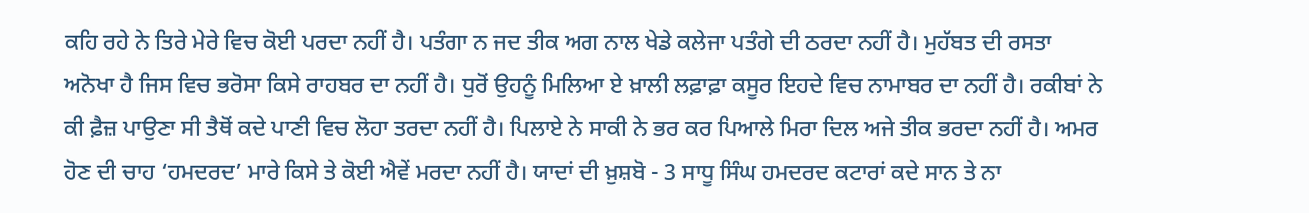ਕਹਿ ਰਹੇ ਨੇ ਤਿਰੇ ਮੇਰੇ ਵਿਚ ਕੋਈ ਪਰਦਾ ਨਹੀਂ ਹੈ। ਪਤੰਗਾ ਨ ਜਦ ਤੀਕ ਅਗ ਨਾਲ ਖੇਡੇ ਕਲੇਜਾ ਪਤੰਗੇ ਦੀ ਠਰਦਾ ਨਹੀਂ ਹੈ। ਮੁਹੱਬਤ ਦੀ ਰਸਤਾ ਅਨੋਖਾ ਹੈ ਜਿਸ ਵਿਚ ਭਰੋਸਾ ਕਿਸੇ ਰਾਹਬਰ ਦਾ ਨਹੀਂ ਹੈ। ਧੁਰੋਂ ਉਹਨੂੰ ਮਿਲਿਆ ਏ ਖ਼ਾਲੀ ਲਫ਼ਾਫ਼ਾ ਕਸੂਰ ਇਹਦੇ ਵਿਚ ਨਾਮਾਬਰ ਦਾ ਨਹੀਂ ਹੈ। ਰਕੀਬਾਂ ਨੇ ਕੀ ਫ਼ੈਜ਼ ਪਾਉਣਾ ਸੀ ਤੈਥੋਂ ਕਦੇ ਪਾਣੀ ਵਿਚ ਲੋਹਾ ਤਰਦਾ ਨਹੀਂ ਹੈ। ਪਿਲਾਏ ਨੇ ਸਾਕੀ ਨੇ ਭਰ ਕਰ ਪਿਆਲੇ ਮਿਰਾ ਦਿਲ ਅਜੇ ਤੀਕ ਭਰਦਾ ਨਹੀਂ ਹੈ। ਅਮਰ ਹੋਣ ਦੀ ਚਾਹ ‘ਹਮਦਰਦ’ ਮਾਰੇ ਕਿਸੇ ਤੇ ਕੋਈ ਐਵੇਂ ਮਰਦਾ ਨਹੀਂ ਹੈ। ਯਾਦਾਂ ਦੀ ਖ਼ੁਸ਼ਬੋ - 3 ਸਾਧੂ ਸਿੰਘ ਹਮਦਰਦ ਕਟਾਰਾਂ ਕਦੇ ਸਾਨ ਤੇ ਨਾ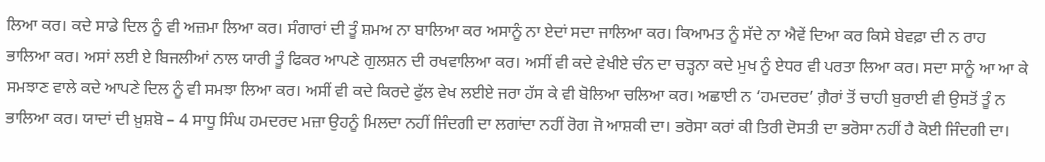ਲਿਆ ਕਰ। ਕਦੇ ਸਾਡੇ ਦਿਲ ਨੂੰ ਵੀ ਅਜ਼ਮਾ ਲਿਆ ਕਰ। ਸੰਗਾਰਾਂ ਦੀ ਤੂੰ ਸ਼ਮਅ ਨਾ ਬਾਲਿਆ ਕਰ ਅਸਾਨੂੰ ਨਾ ਏਦਾਂ ਸਦਾ ਜਾਲਿਆ ਕਰ। ਕਿਆਮਤ ਨੂੰ ਸੱਦੇ ਨਾ ਐਵੇਂ ਦਿਆ ਕਰ ਕਿਸੇ ਬੇਵਫ਼ਾ ਦੀ ਨ ਰਾਹ ਭਾਲਿਆ ਕਰ। ਅਸਾਂ ਲਈ ਏ ਬਿਜਲੀਆਂ ਨਾਲ ਯਾਰੀ ਤੂੰ ਫਿਕਰ ਆਪਣੇ ਗੁਲਸ਼ਨ ਦੀ ਰਖਵਾਲਿਆ ਕਰ। ਅਸੀਂ ਵੀ ਕਦੇ ਵੇਖੀਏ ਚੰਨ ਦਾ ਚੜ੍ਹਨਾ ਕਦੇ ਮੁਖ ਨੂੰ ਏਧਰ ਵੀ ਪਰਤਾ ਲਿਆ ਕਰ। ਸਦਾ ਸਾਨੂੰ ਆ ਆ ਕੇ ਸਮਝਾਣ ਵਾਲੇ ਕਦੇ ਆਪਣੇ ਦਿਲ ਨੂੰ ਵੀ ਸਮਝਾ ਲਿਆ ਕਰ। ਅਸੀਂ ਵੀ ਕਦੇ ਕਿਰਦੇ ਫੁੱਲ ਵੇਖ ਲਈਏ ਜਰਾ ਹੱਸ ਕੇ ਵੀ ਬੋਲਿਆ ਚਲਿਆ ਕਰ। ਅਛਾਈ ਨ ‘ਹਮਦਰਦ’ ਗ਼ੈਰਾਂ ਤੋਂ ਚਾਹੀ ਬੁਰਾਈ ਵੀ ਉਸਤੋਂ ਤੂੰ ਨ ਭਾਲਿਆ ਕਰ। ਯਾਦਾਂ ਦੀ ਖ਼ੁਸ਼ਬੋ – 4 ਸਾਧੂ ਸਿੰਘ ਹਮਦਰਦ ਮਜ਼ਾ ਉਹਨੂੰ ਮਿਲਦਾ ਨਹੀਂ ਜਿੰਦਗੀ ਦਾ ਲਗਾਂਦਾ ਨਹੀਂ ਰੋਗ ਜੋ ਆਸ਼ਕੀ ਦਾ। ਭਰੋਸਾ ਕਰਾਂ ਕੀ ਤਿਰੀ ਦੋਸਤੀ ਦਾ ਭਰੋਸਾ ਨਹੀਂ ਹੈ ਕੋਈ ਜਿੰਦਗੀ ਦਾ।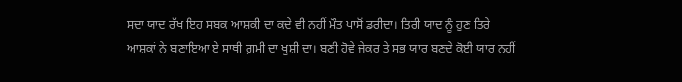ਸਦਾ ਯਾਦ ਰੱਖ ਇਹ ਸਬਕ ਆਸ਼ਕੀ ਦਾ ਕਦੇ ਵੀ ਨਹੀਂ ਮੌਤ ਪਾਸੋਂ ਡਰੀਦਾ। ਤਿਰੀ ਯਾਦ ਨੂੰ ਹੁਣ ਤਿਰੇ ਆਸ਼ਕਾਂ ਨੇ ਬਣਾਇਆ ਏ ਸਾਥੀ ਗ਼ਮੀ ਦਾ ਖੁਸ਼ੀ ਦਾ। ਬਣੀ ਹੋਵੇ ਜੇਕਰ ਤੇ ਸਭ ਯਾਰ ਬਣਦੇ ਕੋਈ ਯਾਰ ਨਹੀਂ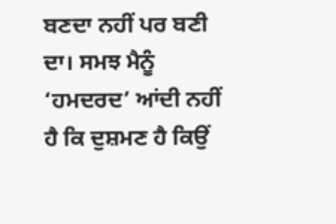ਬਣਦਾ ਨਹੀਂ ਪਰ ਬਣੀ ਦਾ। ਸਮਝ ਮੈਨੂੰ ‘ਹਮਦਰਦ’ ਆਂਦੀ ਨਹੀਂ ਹੈ ਕਿ ਦੁਸ਼ਮਣ ਹੈ ਕਿਉਂ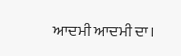ਆਦਮੀ ਆਦਮੀ ਦਾ।